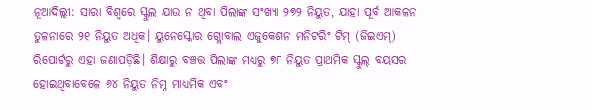ନୂଆଦିଲ୍ଲୀ: ସାରା ବିଶ୍ୱରେ ସ୍କୁଲ ଯାଉ ନ ଥିବା ପିଲାଙ୍କ ସଂଖ୍ୟା ୨୭୨ ନିୟୁତ, ଯାହା ପୂର୍ବ ଆକଳନ ତୁଳନାରେ ୨୧ ନିୟୁତ ଅଧିକ। ୟୁନେସ୍କୋର ଗ୍ଲୋବାଲ ଏଜୁକେଶନ ମନିଟରିଂ ଟିମ୍ (ଜିଇଏମ୍) ରିପୋର୍ଟରୁ ଏହା ଜଣାପଡ଼ିଛି। ଶିକ୍ଷାରୁ ବଞ୍ଚତ୍ତ ପିଲାଙ୍କ ମଧ୍ୟରୁ ୭୮ ନିୟୁତ ପ୍ରାଥମିକ ସ୍କୁଲ୍ ବୟସର ହୋଇଥିବାବେଳେ ୬୪ ନିୟୁତ ନିମ୍ନ ମାଧ୍ୟମିକ ଏବଂ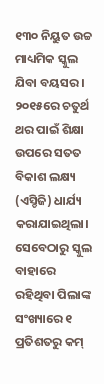୧୩୦ ନିୟୁତ ଉଚ୍ଚ ମାଧ୍ୟମିକ ସ୍କୁଲ ଯିବା ବୟସର। ୨୦୧୫ରେ ଚତୁର୍ଥ ଥର ପାଇଁ ଶିକ୍ଷା ଉପରେ ସତତ ବିକାଶ ଲକ୍ଷ୍ୟ (ଏସ୍ଡିଜି) ଧାର୍ଯ୍ୟ କରାଯାଇଥିଲା। ସେବେଠାରୁ ସ୍କୁଲ ବାହାରେ ରହିଥିବା ପିଲାଙ୍କ ସଂଖ୍ୟାରେ ୧ ପ୍ରତିଶତରୁ କମ୍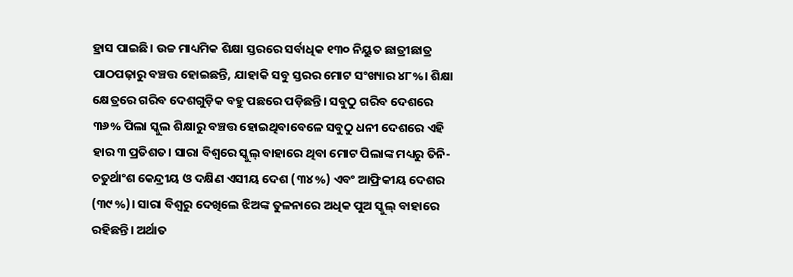ହ୍ରାସ ପାଇଛି। ଉଚ୍ଚ ମାଧ୍ୟମିକ ଶିକ୍ଷା ସ୍ତରରେ ସର୍ବାଧିକ ୧୩୦ ନିୟୁତ ଛାତ୍ରୀଛାତ୍ର ପାଠପଢ଼ାରୁ ବଞ୍ଚତ୍ତ ହୋଇଛନ୍ତି, ଯାହାକି ସବୁ ସ୍ତରର ମୋଟ ସଂଖ୍ୟାର ୪୮%। ଶିକ୍ଷା କ୍ଷେତ୍ରରେ ଗରିବ ଦେଶଗୁଡ଼ିକ ବହୁ ପଛରେ ପଡ଼ିଛନ୍ତି। ସବୁଠୁ ଗରିବ ଦେଶରେ ୩୬% ପିଲା ସ୍କୁଲ ଶିକ୍ଷାରୁ ବଞ୍ଚତ୍ତ ହୋଇଥିବାବେଳେ ସବୁଠୁ ଧନୀ ଦେଶରେ ଏହି ହାର ୩ ପ୍ରତିଶତ। ସାରା ବିଶ୍ୱରେ ସ୍କୁଲ୍ ବାହାରେ ଥିବା ମୋଟ ପିଲାଙ୍କ ମଧ୍ୟରୁ ତିନି-ଚତୁର୍ଥାଂଶ କେନ୍ଦ୍ରୀୟ ଓ ଦକ୍ଷିଣ ଏସୀୟ ଦେଶ (୩୪%) ଏବଂ ଆଫ୍ରିକୀୟ ଦେଶର (୩୯%)। ସାରା ବିଶ୍ୱରୁ ଦେଖିଲେ ଝିଅଙ୍କ ତୁଳନାରେ ଅଧିକ ପୁଅ ସ୍କୁଲ୍ ବାହାରେ ରହିଛନ୍ତି। ଅର୍ଥାତ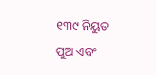୧୩୯ ନିୟୁତ ପୁଅ ଏବଂ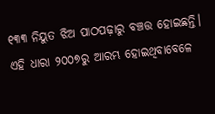୧୩୩ ନିୟୁତ ଝିଅ ପାଠପଢ଼ାରୁ ବଞ୍ଚତ୍ତ ହୋଇଛନ୍ତି। ଏହି ଧାରା ୨୦୦୭ରୁ ଆରମ୍ଭ ହୋଇଥିବାବେଳେ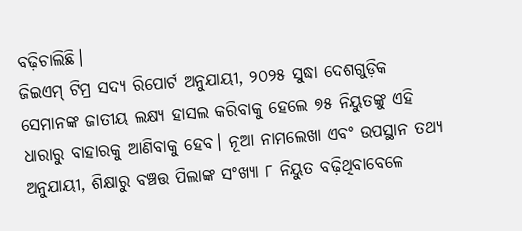ବଢ଼ିଚାଲିଛି।
ଜିଇଏମ୍ ଟିମ୍ର ସଦ୍ୟ ରିପୋର୍ଟ ଅନୁଯାୟୀ, ୨୦୨୫ ସୁଦ୍ଧା ଦେଶଗୁଡ଼ିକ ସେମାନଙ୍କ ଜାତୀୟ ଲକ୍ଷ୍ୟ ହାସଲ କରିବାକୁ ହେଲେ ୭୫ ନିୟୁତଙ୍କୁ ଏହି ଧାରାରୁ ବାହାରକୁ ଆଣିବାକୁ ହେବ। ନୂଆ ନାମଲେଖା ଏବଂ ଉପସ୍ଥାନ ତଥ୍ୟ ଅନୁଯାୟୀ, ଶିକ୍ଷାରୁ ବଞ୍ଚତ୍ତ ପିଲାଙ୍କ ସଂଖ୍ୟା ୮ ନିୟୁତ ବଢ଼ିଥିବାବେଳେ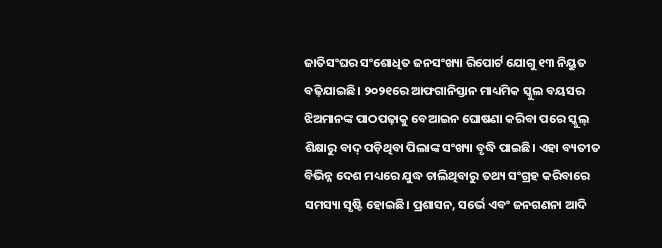ଜାତିସଂଘର ସଂଶୋଧିତ ଜନସଂଖ୍ୟା ରିପୋର୍ଟ ଯୋଗୁ ୧୩ ନିୟୁତ ବଢ଼ିଯାଇଛି। ୨୦୨୧ରେ ଆଫଗାନିସ୍ତାନ ମାଧ୍ୟମିକ ସ୍କୁଲ ବୟସର ଝିଅମାନଙ୍କ ପାଠପଢ଼ାକୁ ବେଆଇନ ଘୋଷଣା କରିବା ପରେ ସ୍କୁଲ୍ ଶିକ୍ଷାରୁ ବାଦ୍ ପଡ଼ିଥିବା ପିଲାଙ୍କ ସଂଖ୍ୟା ବୃଦ୍ଧି ପାଇଛି। ଏହା ବ୍ୟତୀତ ବିଭିନ୍ନ ଦେଶ ମଧ୍ୟରେ ଯୁଦ୍ଧ ଚାଲିଥିବାରୁ ତଥ୍ୟ ସଂଗ୍ରହ କରିବାରେ ସମସ୍ୟା ସୃଷ୍ଟି ହୋଇଛି। ପ୍ରଶାସନ, ସର୍ଭେ ଏବଂ ଜନଗଣନା ଆଦି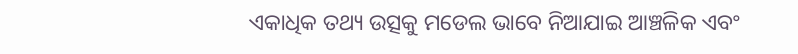ଏକାଧିକ ତଥ୍ୟ ଉତ୍ସକୁ ମଡେଲ ଭାବେ ନିଆଯାଇ ଆଞ୍ଚଳିକ ଏବଂ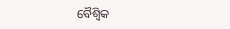ବୈଶ୍ୱିକ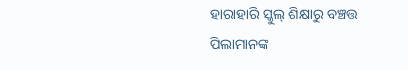ହାରାହାରି ସ୍କୁଲ୍ ଶିକ୍ଷାରୁ ବଞ୍ଚତ୍ତ ପିଲାମାନଙ୍କ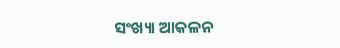ସଂଖ୍ୟା ଆକଳନ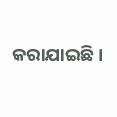କରାଯାଇଛି।